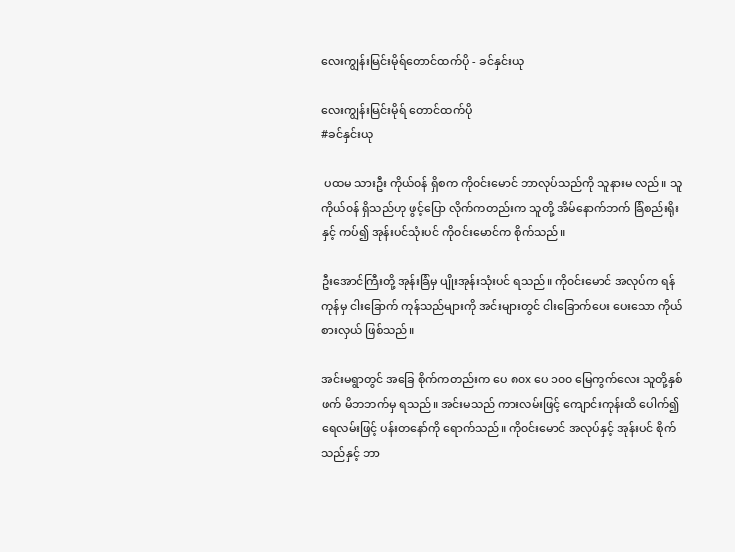လေးကျွန်းမြင်းမိုရ်တောင်ထက်ပို - ခင်နှင်းယု

လေးကျွန်းမြင်းမိုရ် တောင်ထက်ပို
#ခင်နှင်းယု

 ပထမ သားဦး ကိုယ်၀န် ရှိစက ကို၀င်းမောင် ဘာလုပ်သည်ကို သူနားမ လည်။ သူကိုယ်၀န် ရှိသည်ဟု ဖွင့်ပြော လိုက်ကတည်းက သူတို့ အိမ်နောက်ဘက် ခြံစည်းရိုးနှင့် ကပ်၍ အုန်းပင်သုံးပင် ကို၀င်းမောင်က စိုက်သည်။

ဦးအောင်ကြီးတို့ အုန်းခြံမှ ပျိုးအုန်းသုံးပင် ရသည်။ ကို၀င်းမောင် အလုပ်က ရန်ကုန်မှ ငါးခြောက် ကုန်သည်များကို အင်းများတွင် ငါးခြောက်ပေး ပေးသော ကိုယ်စားလှယ် ဖြစ်သည်။

အင်းမရွာတွင် အခြေ စိုက်ကတည်းက ပေ ၈၀x ပေ ၁၀၀ မြေကွက်လေး သူတို့နှစ်ဖက် မိဘဘက်မှ ရသည်။ အင်းမသည် ကားလမ်းဖြင့် ကျောင်းကုန်းထိ ပေါက်၍ ရေလမ်းဖြင့် ပန်းတနော်ကို ရောက်သည်။ ကို၀င်းမောင် အလုပ်နှင့် အုန်းပင် စိုက်သည်နှင့် ဘာ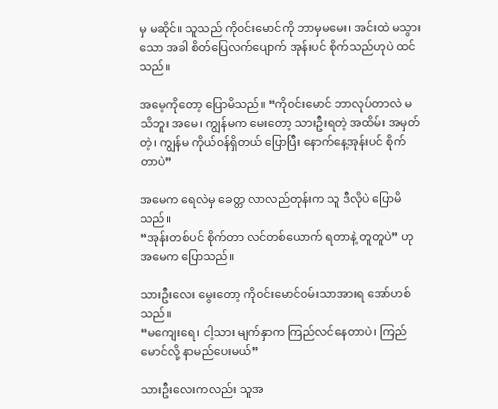မှ မဆိုင်။ သူသည် ကို၀င်းမောင်ကို ဘာမှမမေး၊ အင်းထဲ မသွားသော အခါ စိတ်ပြေလက်ပျောက် အုန်းပင် စိုက်သည်ဟုပဲ ထင်သည်။

အမေ့ကိုတော့ ပြောမိသည်။ “ကို၀င်းမောင် ဘာလုပ်တာလဲ မသိဘူး အမေ၊ ကျွန်မက မေးတော့ သားဦးရတဲ့ အထိမ်း အမှတ်တဲ့၊ ကျွန်မ ကိုယ်၀န်ရှိတယ် ပြောပြီး နောက်နေ့အုန်းပင် စိုက်တာပဲ”

အမေက ရေလဲမှ ခေတ္တ လာလည်တုန်းက သူ ဒီလိုပဲ ပြောမိသည်။
“အုန်းတစ်ပင် စိုက်တာ လင်တစ်ယောက် ရတာနဲ့ တူတူပဲ” ဟု အမေက ပြောသည်။

သားဦးလေး မွေးတော့ ကို၀င်းမောင်၀မ်းသာအားရ အော်ဟစ်သည်။
“မကျေးရေ၊ ငါ့သား မျက်နှာက ကြည်လင်နေတာပဲ၊ ကြည်မောင်လို့ နာမည်ပေးမယ်”

သားဦးလေးကလည်း သူအ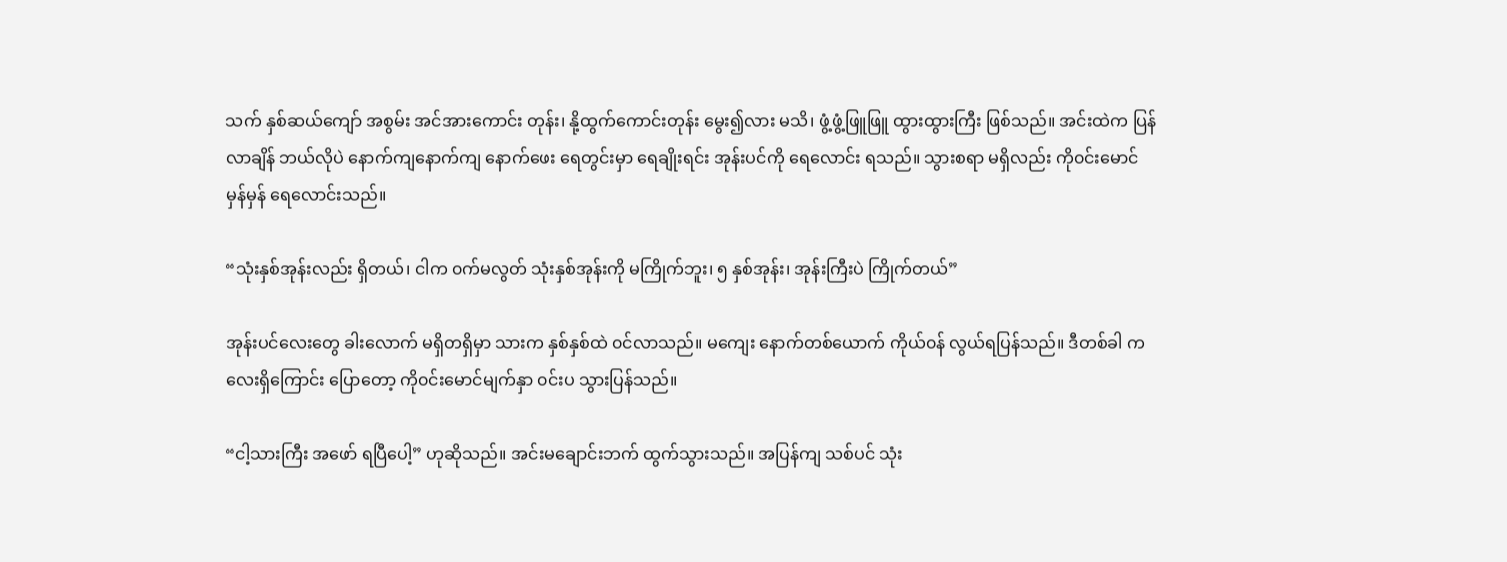သက် နှစ်ဆယ်ကျော် အစွမ်း အင်အားကောင်း တုန်း၊ နို့ထွက်ကောင်းတုန်း မွေး၍လား မသိ၊ ဖွံ့ဖွံ့ဖြူဖြူ ထွားထွားကြီး ဖြစ်သည်။ အင်းထဲက ပြန်လာချိန် ဘယ်လိုပဲ နောက်ကျနောက်ကျ နောက်ဖေး ရေတွင်းမှာ ရေချိုးရင်း အုန်းပင်ကို ရေလောင်း ရသည်။ သွားစရာ မရှိလည်း ကို၀င်းမောင် မှန်မှန် ရေလောင်းသည်။

“သုံးနှစ်အုန်းလည်း ရှိတယ်၊ ငါက ၀က်မလွတ် သုံးနှစ်အုန်းကို မကြိုက်ဘူး၊ ၅ နှစ်အုန်း၊ အုန်းကြီးပဲ ကြိုက်တယ်”

အုန်းပင်လေးတွေ ခါးလောက် မရှိတရှိမှာ သားက နှစ်နှစ်ထဲ ၀င်လာသည်။ မကျေး နောက်တစ်ယောက် ကိုယ်၀န် လွယ်ရပြန်သည်။ ဒီတစ်ခါ ကလေးရှိကြောင်း ပြောတော့ ကို၀င်းမောင်မျက်နှာ ၀င်းပ သွားပြန်သည်။

“ငါ့သားကြီး အဖော် ရပြီပေါ့” ဟုဆိုသည်။ အင်းမချောင်းဘက် ထွက်သွားသည်။ အပြန်ကျ သစ်ပင် သုံး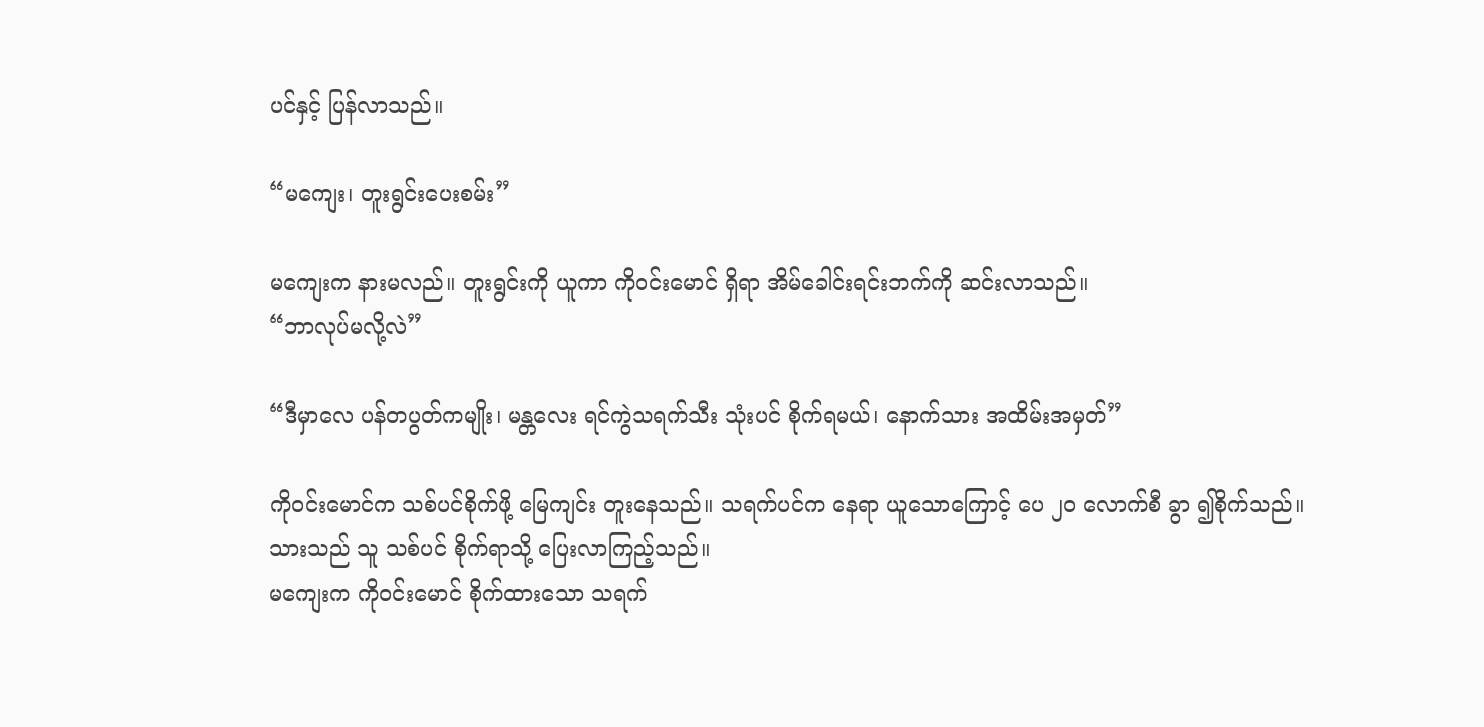ပင်နှင့် ပြန်လာသည်။

“မကျေး၊ တူးရွင်းပေးစမ်း”

မကျေးက နားမလည်။ တူးရွင်းကို ယူကာ ကို၀င်းမောင် ရှိရာ အိမ်ခေါင်းရင်းဘက်ကို ဆင်းလာသည်။
“ဘာလုပ်မလို့လဲ”

“ဒီမှာလေ ပန်တပွတ်ကမျိုး၊ မန္တလေး ရင်ကွဲသရက်သီး သုံးပင် စိုက်ရမယ်၊ နောက်သား အထိမ်းအမှတ်”

ကို၀င်းမောင်က သစ်ပင်စိုက်ဖို့ မြေကျင်း တူးနေသည်။ သရက်ပင်က နေရာ ယူသောကြောင့် ပေ ၂၀ လောက်စီ ခွာ ၍စိုက်သည်။ သားသည် သူ သစ်ပင် စိုက်ရာသို့ ပြေးလာကြည့်သည်။
မကျေးက ကို၀င်းမောင် စိုက်ထားသော သရက်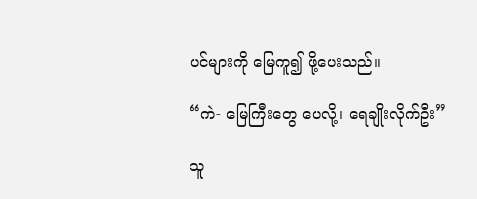ပင်များကို မြေကူ၍ ဖို့ပေးသည်။

“ကဲ- မြေကြီးတွေ ပေလို့၊ ရေချိုးလိုက်ဦး”

သူ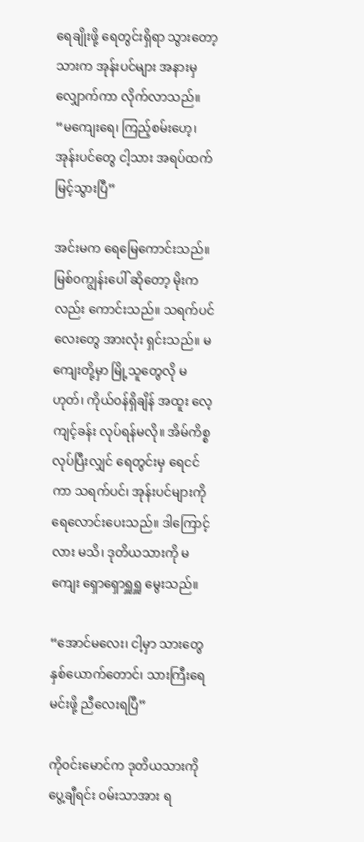ရေချိုးဖို့ ရေတွင်းရှိရာ သွားတော့ သားက အုန်းပင်များ အနားမှ လျှောက်ကာ လိုက်လာသည်။
“မကျေးရေ၊ ကြည့်စမ်းဟေ့၊ အုန်းပင်တွေ ငါ့သား အရပ်ထက် မြင့်သွားပြီ”

အင်းမက ရေမြေကောင်းသည်။ မြစ်၀ကျွန်းပေါ် ဆိုတော့ မိုးကလည်း ကောင်းသည်။ သရက်ပင်လေးတွေ အားလုံး ရှင်းသည်။ မကျေးတို့မှာ မြို့သူတွေလို မဟုတ်၊ ကိုယ်၀န်ရှိချိန် အထူး လေ့ကျင့်ခန်း လုပ်ရန်မလို။ အိမ်ကိစ္စ လုပ်ပြီးလျှင် ရေတွင်းမှ ရေငင်ကာ သရက်ပင်၊ အုန်းပင်များကို ရေလောင်းပေးသည်။ ဒါကြောင့်လား မသိ၊ ဒုတိယသားကို မကျေး ရှောရှောရှူရှူ မွေးသည်။

“အောင်မလေး၊ ငါ့မှာ သားတွေ နှစ်ယောက်တောင်၊ သားကြီးရေ မင်းဖို့ ညီလေးရပြီ”

ကို၀င်းမောင်က ဒုတိယသားကို ပွေ့ချီရင်း ၀မ်းသာအား ရ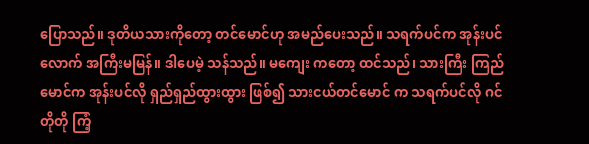ပြောသည်။ ဒုတိယသားကိုတော့ တင်မောင်ဟု အမည်ပေးသည်။ သရက်ပင်က အုန်းပင်လောက် အကြီးမမြန်။ ဒါပေမဲ့ သန်သည်။ မကျေး ကတော့ ထင်သည်၊ သားကြီး ကြည်မောင်က အုန်းပင်လို ရှည်ရှည်ထွားထွား ဖြစ်၍ သားငယ်တင်မောင် က သရက်ပင်လို ဂင်တိုတို ကြံ့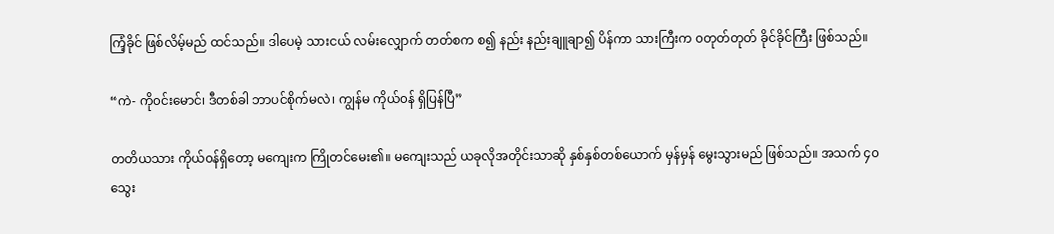ကြံ့ခိုင် ဖြစ်လိမ့်မည် ထင်သည်။ ဒါပေမဲ့ သားငယ် လမ်းလျှောက် တတ်စက စ၍ နည်း နည်းချူချာ၍ ပိန်ကာ သားကြီးက ၀တုတ်တုတ် ခိုင်ခိုင်ကြီး ဖြစ်သည်။

“ကဲ- ကို၀င်းမောင်၊ ဒီတစ်ခါ ဘာပင်စိုက်မလဲ၊ ကျွန်မ ကိုယ်၀န် ရှိပြန်ပြီ”

တတိယသား ကိုယ်၀န်ရှိတော့ မကျေးက ကြိုတင်မေး၏။ မကျေးသည် ယခုလိုအတိုင်းသာဆို နှစ်နှစ်တစ်ယောက် မှန်မှန် မွေးသွားမည် ဖြစ်သည်။ အသက် ၄၀ သွေး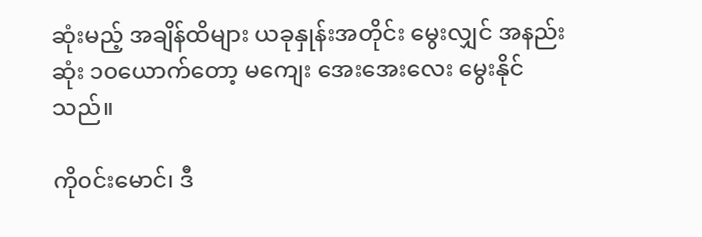ဆုံးမည့် အချိန်ထိများ ယခုနှုန်းအတိုင်း မွေးလျှင် အနည်းဆုံး ၁၀ယောက်တော့ မကျေး အေးအေးလေး မွေးနိုင်သည်။

ကို၀င်းမောင်၊ ဒီ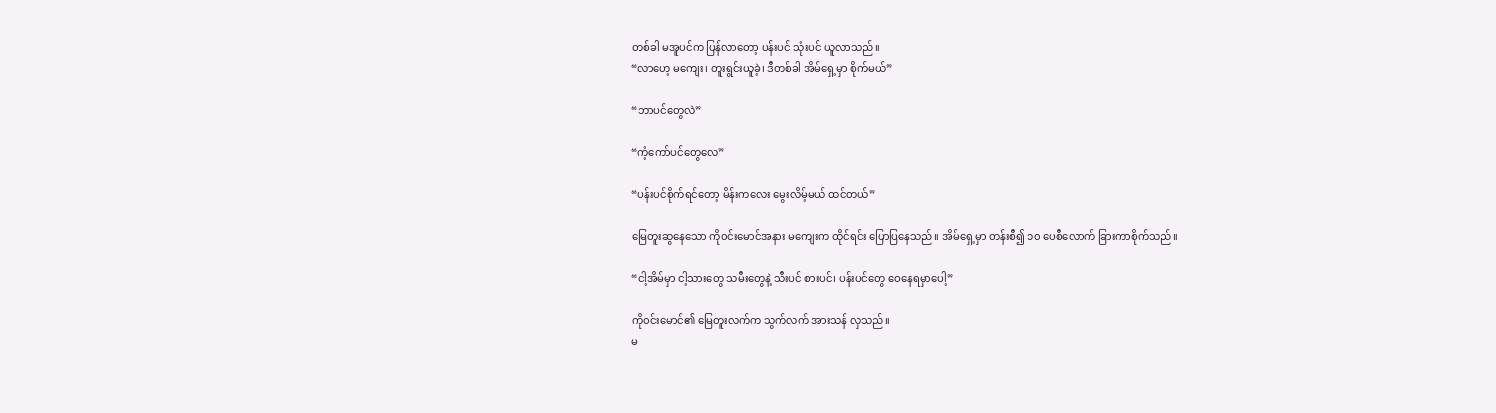တစ်ခါ မအူပင်က ပြန်လာတော့ ပန်းပင် သုံးပင် ယူလာသည်။
“လာဟေ့ မကျေး၊ တူးရွင်းယူခဲ့၊ ဒီတစ်ခါ အိမ်ရှေ့မှာ စိုက်မယ်”

“ဘာပင်တွေလဲ”

“ကံ့ကော်ပင်တွေလေ”

“ပန်းပင်စိုက်ရင်တော့ မိန်းကလေး မွေးလိမ့်မယ် ထင်တယ်”

မြေတူးဆွနေသော ကို၀င်းမောင်အနား မကျေးက ထိုင်ရင်း ပြောပြနေသည်။ အိမ်ရှေ့မှာ တန်းစီ၍ ၁၀ ပေစီလောက် ခြားကာစိုက်သည်။

“ငါ့အိမ်မှာ ငါ့သားတွေ သမီးတွေနဲ့ သီးပင် စားပင်၊ ပန်းပင်တွေ ဝေနေရမှာပေါ့”

ကို၀င်းမောင်၏ မြေတူးလက်က သွက်လက် အားသန် လှသည်။
မ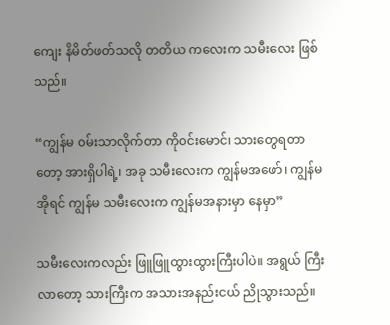ကျေး နိမိတ်ဖတ်သလို တတိယ ကလေးက သမီးလေး ဖြစ်သည်။

“ကျွန်မ ၀မ်းသာလိုက်တာ ကို၀င်းမောင်၊ သားတွေရတာတော့ အားရှိပါရဲ့၊ အခု သမီးလေးက ကျွန်မအဖော်၊ ကျွန်မ အိုရင် ကျွန်မ သမီးလေးက ကျွန်မအနားမှာ နေမှာ”

သမီးလေးကလည်း ဖြူဖြူထွားထွားကြီးပါပဲ။ အရွယ် ကြီးလာတော့ သားကြီးက အသားအနည်းငယ် ညိုသွားသည်။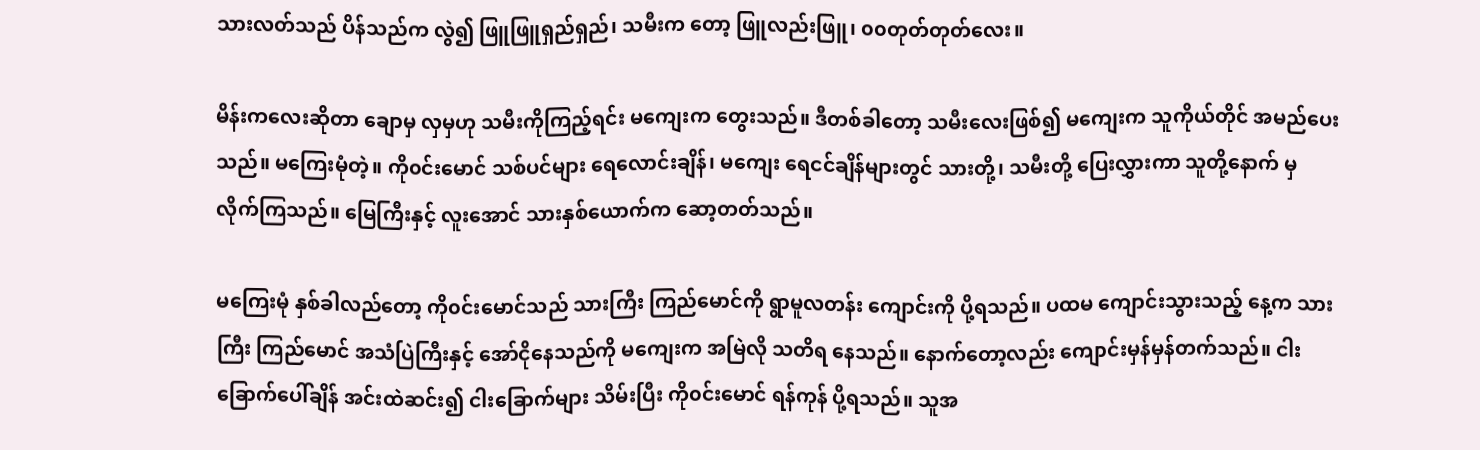သားလတ်သည် ပိန်သည်က လွဲ၍ ဖြူဖြူရှည်ရှည်၊ သမီးက တော့ ဖြူလည်းဖြူ၊ ၀၀တုတ်တုတ်လေး။

မိန်းကလေးဆိုတာ ချောမှ လှမှဟု သမီးကိုကြည့်ရင်း မကျေးက တွေးသည်။ ဒီတစ်ခါတော့ သမီးလေးဖြစ်၍ မကျေးက သူကိုယ်တိုင် အမည်ပေးသည်။ မကြေးမုံတဲ့။ ကို၀င်းမောင် သစ်ပင်များ ရေလောင်းချိန်၊ မကျေး ရေငင်ချိန်များတွင် သားတို့၊ သမီးတို့ ပြေးလွှားကာ သူတို့နောက် မှ လိုက်ကြသည်။ မြေကြီးနှင့် လူးအောင် သားနှစ်ယောက်က ဆော့တတ်သည်။

မကြေးမုံ နှစ်ခါလည်တော့ ကို၀င်းမောင်သည် သားကြီး ကြည်မောင်ကို ရွာမူလတန်း ကျောင်းကို ပို့ရသည်။ ပထမ ကျောင်းသွားသည့် နေ့က သားကြီး ကြည်မောင် အသံပြဲကြီးနှင့် အော်ငိုနေသည်ကို မကျေးက အမြဲလို သတိရ နေသည်။ နောက်တော့လည်း ကျောင်းမှန်မှန်တက်သည်။ ငါးခြောက်ပေါ်ချိန် အင်းထဲဆင်း၍ ငါးခြောက်များ သိမ်းပြီး ကို၀င်းမောင် ရန်ကုန် ပို့ရသည်။ သူအ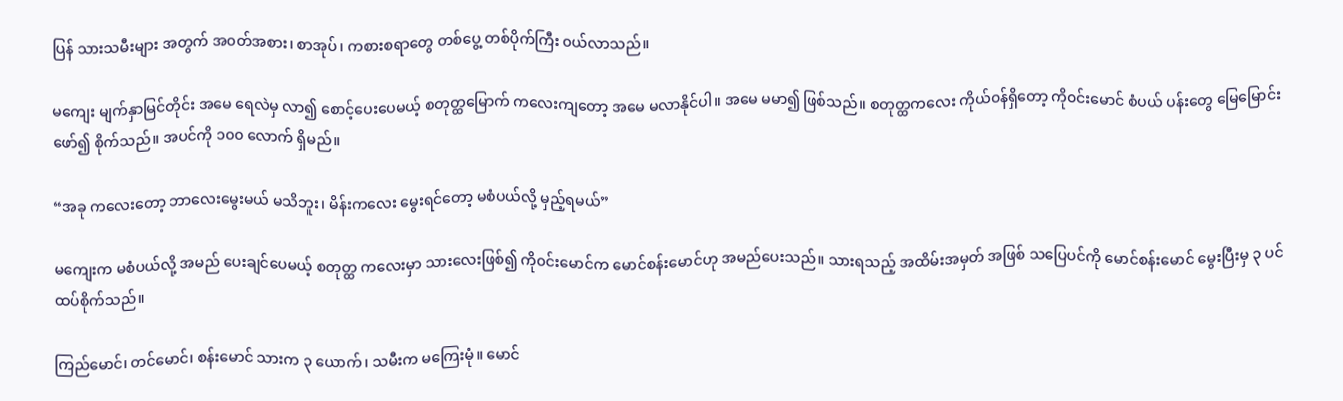ပြန် သားသမီးများ အတွက် အ၀တ်အစား၊ စာအုပ်၊ ကစားစရာတွေ တစ်ပွေ့ တစ်ပိုက်ကြီး ၀ယ်လာသည်။

မကျေး မျက်နှာမြင်တိုင်း အမေ ရေလဲမှ လာ၍ စောင့်ပေးပေမယ့် စတုတ္ထမြောက် ကလေးကျတော့ အမေ မလာနိုင်ပါ။ အမေ မမာ၍ ဖြစ်သည်။ စတုတ္ထကလေး ကိုယ်၀န်ရှိတော့ ကို၀င်းမောင် စံပယ် ပန်းတွေ မြေမြောင်းဖော်၍ စိုက်သည်။ အပင်ကို ၁၀၀ လောက် ရှိမည်။

“အခု ကလေးတော့ ဘာလေးမွေးမယ် မသိဘူး၊ မိန်းကလေး မွေးရင်တော့ မစံပယ်လို့ မှည့်ရမယ်”

မကျေးက မစံပယ်လို့ အမည် ပေးချင်ပေမယ့် စတုတ္ထ ကလေးမှာ သားလေးဖြစ်၍ ကို၀င်းမောင်က မောင်စန်းမောင်ဟု အမည်ပေးသည်။ သားရသည့် အထိမ်းအမှတ် အဖြစ် သပြေပင်ကို မောင်စန်းမောင် မွေးပြီးမှ ၃ ပင် ထပ်စိုက်သည်။

ကြည်မောင်၊ တင်မောင်၊ စန်းမောင် သားက ၃ ယောက်၊ သမီးက မကြေးမုံ။ မောင်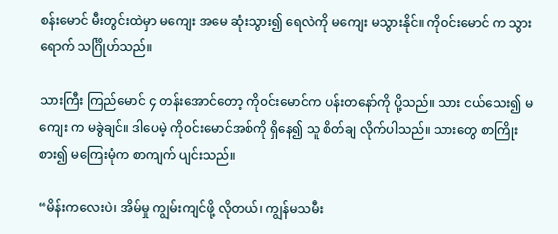စန်းမောင် မီးတွင်းထဲမှာ မကျေး အမေ ဆုံးသွား၍ ရေလဲကို မကျေး မသွားနိုင်။ ကို၀င်းမောင် က သွားရောက် သင်္ဂြိုဟ်သည်။

သားကြီး ကြည်မောင် ၄ တန်းအောင်တော့ ကို၀င်းမောင်က ပန်းတနော်ကို ပို့သည်။ သား ငယ်သေး၍ မကျေး က မခွဲချင်။ ဒါပေမဲ့ ကို၀င်းမောင်အစ်ကို ရှိနေ၍ သူ စိတ်ချ လိုက်ပါသည်။ သားတွေ စာကြိုးစား၍ မကြေးမုံက စာကျက် ပျင်းသည်။

“မိန်းကလေးပဲ၊ အိမ်မှု ကျွမ်းကျင်ဖို့ လိုတယ်၊ ကျွန်မသမီး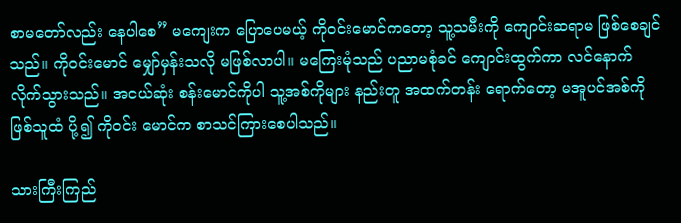စာမတော်လည်း နေပါစေ” မကျေးက ပြောပေမယ့် ကို၀င်းမောင်ကတော့ သူ့သမီးကို ကျောင်းဆရာမ ဖြစ်စေချင်သည်။ ကို၀င်းမောင် မျှော်မှန်းသလို မဖြစ်လာပါ။ မကြေးမုံသည် ပညာမစုံခင် ကျောင်းထွက်ကာ လင်နောက် လိုက်သွားသည်။ အငယ်ဆုံး စန်းမောင်ကိုပါ သူ့အစ်ကိုများ နည်းတူ အထက်တန်း ရောက်တော့ မအူပင်အစ်ကို ဖြစ်သူထံ ပို့၍ ကို၀င်း မောင်က စာသင်ကြားစေပါသည်။

သားကြီးကြည်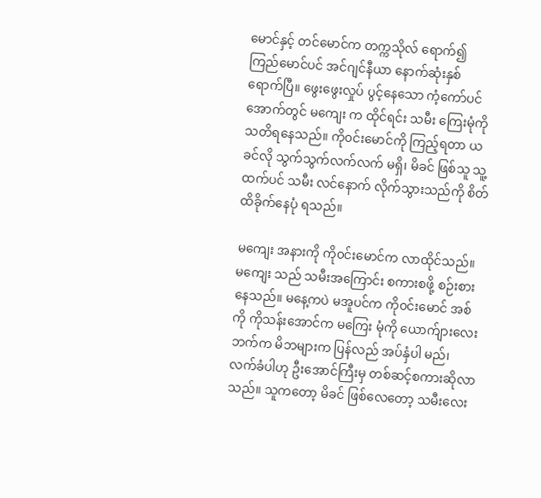မောင်နှင့် တင်မောင်က တက္ကသိုလ် ရောက်၍ ကြည်မောင်ပင် အင်ဂျင်နီယာ နောက်ဆုံးနှစ် ရောက်ပြီ။ ဖွေးဖွေးလှုပ် ပွင့်နေသော ကံ့ကော်ပင်အောက်တွင် မကျေး က ထိုင်ရင်း သမီး ကြေးမုံကို သတိရနေသည်။ ကို၀င်းမောင်ကို ကြည့်ရတာ ယခင်လို သွက်သွက်လက်လက် မရှိ၊ မိခင် ဖြစ်သူ သူ့ထက်ပင် သမီး လင်နောက် လိုက်သွားသည်ကို စိတ်ထိခိုက်နေပုံ ရသည်။

မကျေး အနားကို ကို၀င်းမောင်က လာထိုင်သည်။ မကျေး သည် သမီးအကြောင်း စကားစဖို့ စဉ်းစားနေသည်။ မနေ့ကပဲ မအူပင်က ကို၀င်းမောင် အစ်ကို ကိုသန်းအောင်က မကြေး မုံကို ယောက်ျားလေးဘက်က မိဘများက ပြန်လည် အပ်နှံပါ မည်၊ လက်ခံပါဟု ဦးအောင်ကြီးမှ တစ်ဆင့်စကားဆိုလာ သည်။ သူကတော့ မိခင် ဖြစ်လေတော့ သမီးလေး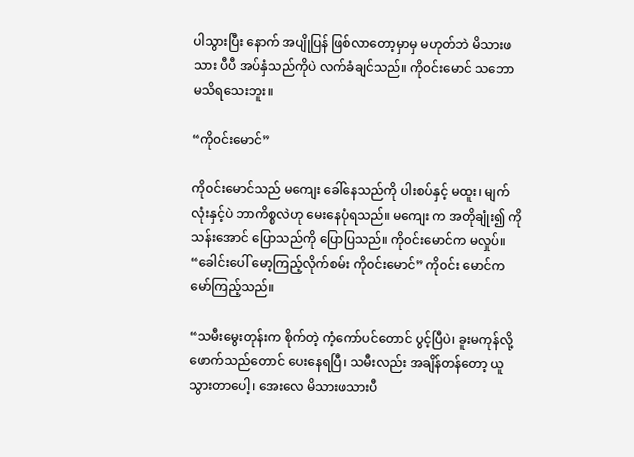ပါသွားပြီး နောက် အပျိုပြန် ဖြစ်လာတော့မှာမှ မဟုတ်ဘဲ မိသားဖသား ပီပီ အပ်နှံသည်ကိုပဲ လက်ခံချင်သည်။ ကို၀င်းမောင် သဘော မသိရသေးဘူး။

“ကို၀င်းမောင်”

ကို၀င်းမောင်သည် မကျေး ခေါ်နေသည်ကို ပါးစပ်နှင့် မထူး၊ မျက်လုံးနှင့်ပဲ ဘာကိစ္စလဲဟု မေးနေပုံရသည်။ မကျေး က အတိုချုံး၍ ကိုသန်းအောင် ပြောသည်ကို ပြောပြသည်။ ကို၀င်းမောင်က မလှုပ်။
“ခေါင်းပေါ် မော့ကြည့်လိုက်စမ်း ကို၀င်းမောင်” ကို၀င်း မောင်က မော်ကြည့်သည်။

“သမီးမွေးတုန်းက စိုက်တဲ့ ကံ့ကော်ပင်တောင် ပွင့်ပြီပဲ၊ ခူးမကုန်လို့ ဖောက်သည်တောင် ပေးနေရပြီ၊ သမီးလည်း အချိန်တန်တော့ ယူသွားတာပေါ့၊ အေးလေ မိသားဖသားပီ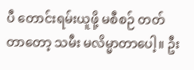ပီ တောင်းရမ်းယူဖို့ မစီစဉ် တတ်တာတော့ သမီး မလိမ္မာတာပေါ့။ ဦး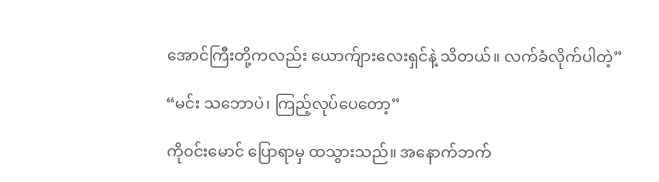အောင်ကြီးတို့ကလည်း ယောက်ျားလေးရှင်နဲ့ သိတယ်။ လက်ခံလိုက်ပါတဲ့”

“မင်း သဘောပဲ၊ ကြည့်လုပ်ပေတော့”

ကို၀င်းမောင် ပြောရာမှ ထသွားသည်။ အနောက်ဘက်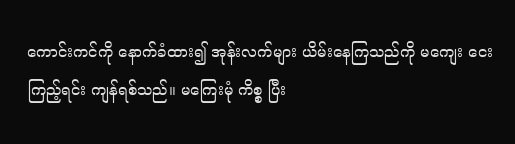ကောင်းကင်ကို နောက်ခံထား၍ အုန်းလက်များ ယိမ်းနေကြသည်ကို မကျေး ငေးကြည့်ရင်း ကျန်ရစ်သည်။ မကြေးမုံ ကိစ္စ ပြီး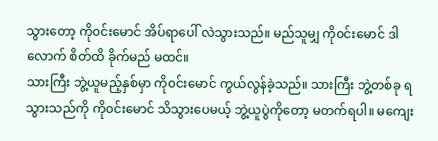သွားတော့ ကို၀င်းမောင် အိပ်ရာပေါ် လဲသွားသည်။ မည်သူမျှ ကို၀င်းမောင် ဒါလောက် စိတ်ထိ ခိုက်မည် မထင်။
သားကြီး ဘွဲ့ယူမည့်နှစ်မှာ ကို၀င်းမောင် ကွယ်လွန်ခဲ့သည်။ သားကြီး ဘွဲ့တစ်ခု ရသွားသည်ကို ကို၀င်းမောင် သိသွားပေမယ့် ဘွဲ့ယူပွဲကိုတော့ မတက်ရပါ။ မကျေး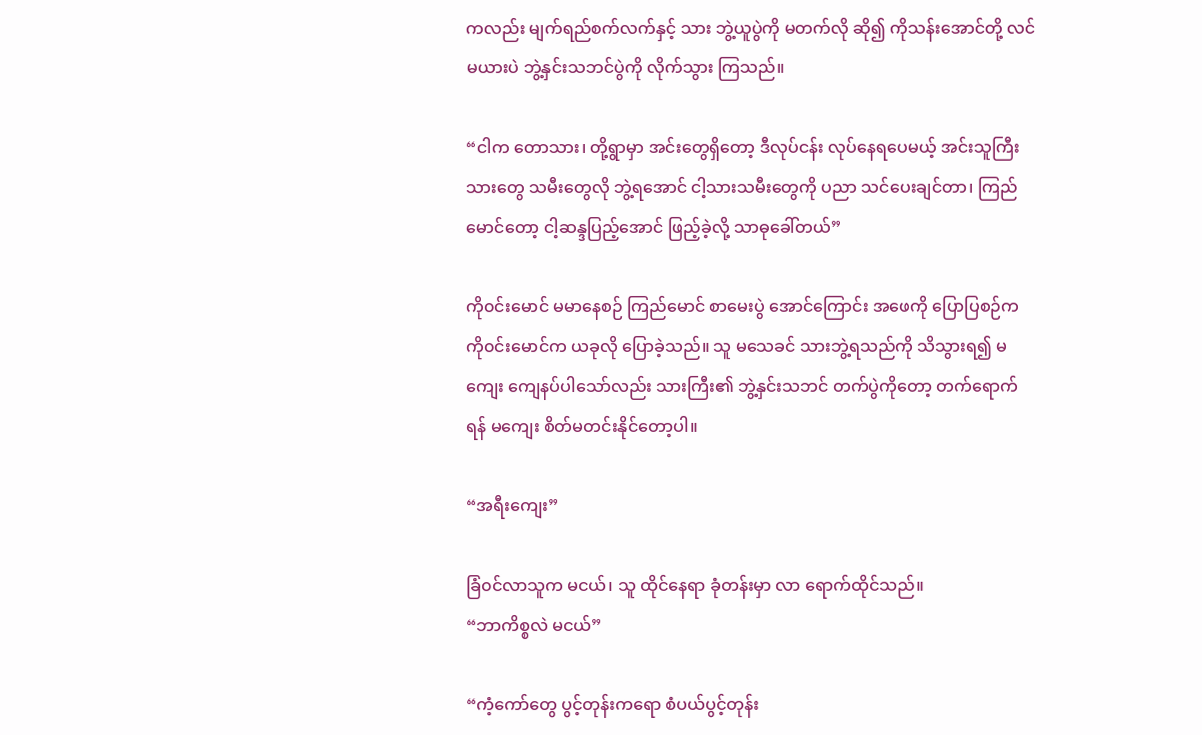ကလည်း မျက်ရည်စက်လက်နှင့် သား ဘွဲ့ယူပွဲကို မတက်လို ဆို၍ ကိုသန်းအောင်တို့ လင်မယားပဲ ဘွဲ့နှင်းသဘင်ပွဲကို လိုက်သွား ကြသည်။

“ငါက တောသား၊ တို့ရွာမှာ အင်းတွေရှိတော့ ဒီလုပ်ငန်း လုပ်နေရပေမယ့် အင်းသူကြီး သားတွေ သမီးတွေလို ဘွဲ့ရအောင် ငါ့သားသမီးတွေကို ပညာ သင်ပေးချင်တာ၊ ကြည်မောင်တော့ ငါ့ဆန္ဒပြည့်အောင် ဖြည့်ခဲ့လို့ သာဓုခေါ်တယ်”

ကို၀င်းမောင် မမာနေစဉ် ကြည်မောင် စာမေးပွဲ အောင်ကြောင်း အဖေကို ပြောပြစဉ်က ကို၀င်းမောင်က ယခုလို ပြောခဲ့သည်။ သူ မသေခင် သားဘွဲ့ရသည်ကို သိသွားရ၍ မကျေး ကျေနပ်ပါသော်လည်း သားကြီး၏ ဘွဲ့နှင်းသဘင် တက်ပွဲကိုတော့ တက်ရောက်ရန် မကျေး စိတ်မတင်းနိုင်တော့ပါ။

“အရီးကျေး”

ခြံ၀င်လာသူက မငယ်၊ သူ ထိုင်နေရာ ခုံတန်းမှာ လာ ရောက်ထိုင်သည်။
“ဘာကိစ္စလဲ မငယ်”

“ကံ့ကော်တွေ ပွင့်တုန်းကရော စံပယ်ပွင့်တုန်း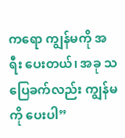ကရော ကျွန်မကို အရီး ပေးတယ်၊ အခု သပြေခက်လည်း ကျွန်မကို ပေးပါ”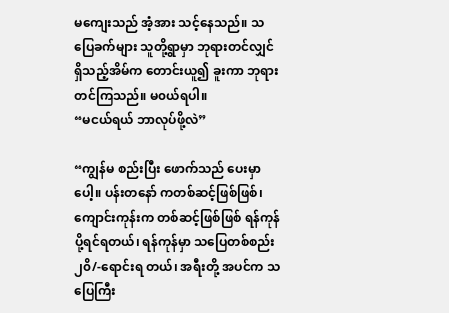မကျေးသည် အံ့အား သင့်နေသည်။ သပြေခက်များ သူတို့ရွာမှာ ဘုရားတင်လျှင် ရှိသည့်အိမ်က တောင်းယူ၍ ခူးကာ ဘုရားတင်ကြသည်။ မ၀ယ်ရပါ။
“မငယ်ရယ် ဘာလုပ်ဖို့လဲ”

“ကျွန်မ စည်းပြီး ဖောက်သည် ပေးမှာပေါ့။ ပန်းတနော် ကတစ်ဆင့်ဖြစ်ဖြစ်၊ ကျောင်းကုန်းက တစ်ဆင့်ဖြစ်ဖြစ် ရန်ကုန် ပို့ရင်ရတယ်၊ ရန်ကုန်မှာ သပြေတစ်စည်း ၂၀ိ/-ရောင်းရ တယ်၊ အရီးတို့ အပင်က သပြေကြီး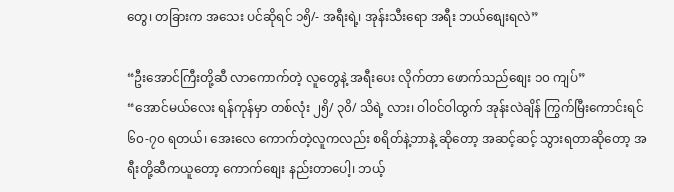တွေ၊ တခြားက အသေး ပင်ဆိုရင် ၁၅ိ/- အရီးရဲ့၊ အုန်းသီးရော အရီး ဘယ်စျေးရလဲ”

“ဦးအောင်ကြီးတို့ဆီ လာကောက်တဲ့ လူတွေနဲ့ အရီးပေး လိုက်တာ ဖောက်သည်စျေး ၁၀ ကျပ်”
“အောင်မယ်လေး ရန်ကုန်မှာ တစ်လုံး ၂၅ိ/ ၃၀ိ/ သိရဲ့ လား၊ ဝါ၀င်ဝါထွက် အုန်းလဲချိန် ကြွက်မြီးကောင်းရင် ၆၀-၇၀ ရတယ်၊ အေးလေ ကောက်တဲ့လူကလည်း စရိတ်နဲ့ဘာနဲ့ ဆိုတော့ အဆင့်ဆင့် သွားရတာဆိုတော့ အရီးတို့ဆီကယူတော့ ကောက်စျေး နည်းတာပေါ့၊ ဘယ့်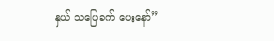နှယ် သပြေခက် ပေးနော်”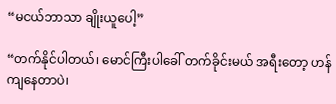“မငယ်ဘာသာ ချိုးယူပေါ့”

“တက်နိုင်ပါတယ်၊ မောင်ကြီးပါခေါ် တက်ခိုင်းမယ် အရီးတော့ ဟန်ကျနေတာပဲ၊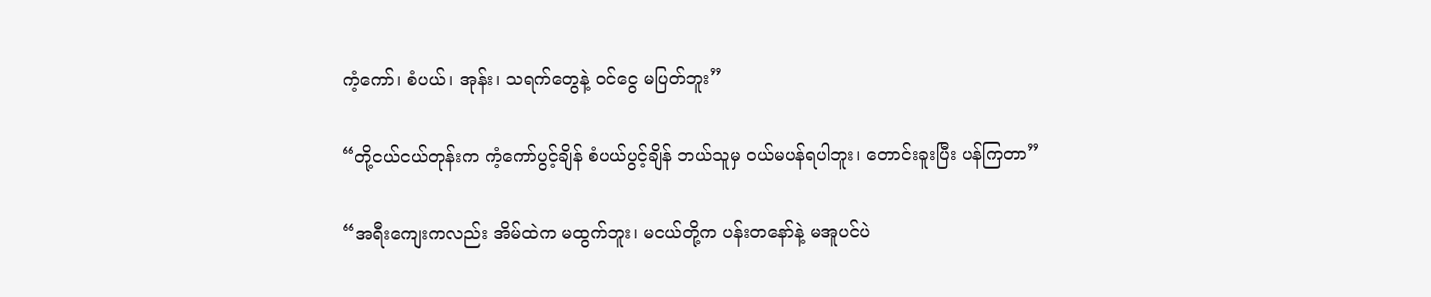ကံ့ကော်၊ စံပယ်၊ အုန်း၊ သရက်တွေနဲ့ ၀င်ငွေ မပြတ်ဘူး”

“တို့ငယ်ငယ်တုန်းက ကံ့ကော်ပွင့်ချိန် စံပယ်ပွင့်ချိန် ဘယ်သူမှ ၀ယ်မပန်ရပါဘူး၊ တောင်းခူးပြီး ပန်ကြတာ”

“အရီးကျေးကလည်း အိမ်ထဲက မထွက်ဘူး၊ မငယ်တို့က ပန်းတနော်နဲ့ မအူပင်ပဲ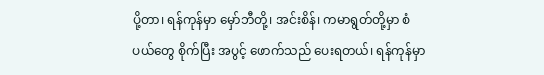ပို့တာ၊ ရန်ကုန်မှာ မှော်ဘီတို့၊ အင်းစိန်၊ ကမာရွတ်တို့မှာ စံပယ်တွေ စိုက်ပြီး အပွင့် ဖောက်သည် ပေးရတယ်၊ ရန်ကုန်မှာ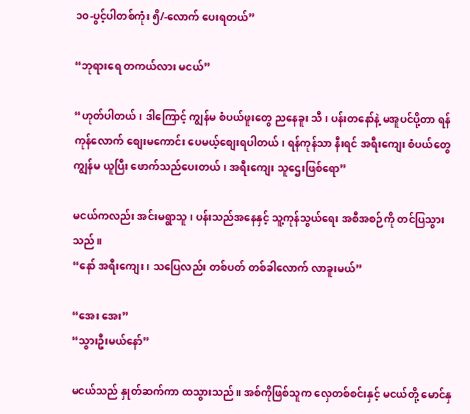၁၀-ပွင့်ပါတစ်ကုံး ၅ိ/-လောက် ပေးရတယ်”

“ဘုရားရေ တကယ်လား မငယ်”

“ဟုတ်ပါတယ်၊ ဒါကြောင့် ကျွန်မ စံပယ်ဖူးတွေ ညနေခူး သီ၊ ပန်းတနော်နဲ့ မအူပင်ပို့တာ ရန်ကုန်လောက် စျေးမကောင်း ပေမယ့်စျေးရပါတယ်၊ ရန်ကုန်သာ နီးရင် အရီးကျေး စံပယ်တွေ ကျွန်မ ယူပြီး ဖောက်သည်ပေးတယ်၊ အရီးကျေး သူဌေးဖြစ်ရော”

မငယ်ကလည်း အင်းမရွာသူ၊ ပန်းသည်အနေနှင့် သူ့ကုန်သွယ်ရေး အစီအစဉ်ကို တင်ပြသွားသည်။
“နော် အရီးကျေး၊ သပြေလည်း တစ်ပတ် တစ်ခါလောက် လာခူးမယ်”

“အေး အေး”
“သွားဦးမယ်နော်”

မငယ်သည် နှုတ်ဆက်ကာ ထသွားသည်။ အစ်ကိုဖြစ်သူက လှေတစ်စင်းနှင့် မငယ်တို့ မောင်နှ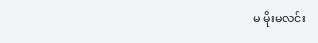မ မိုးမလင်း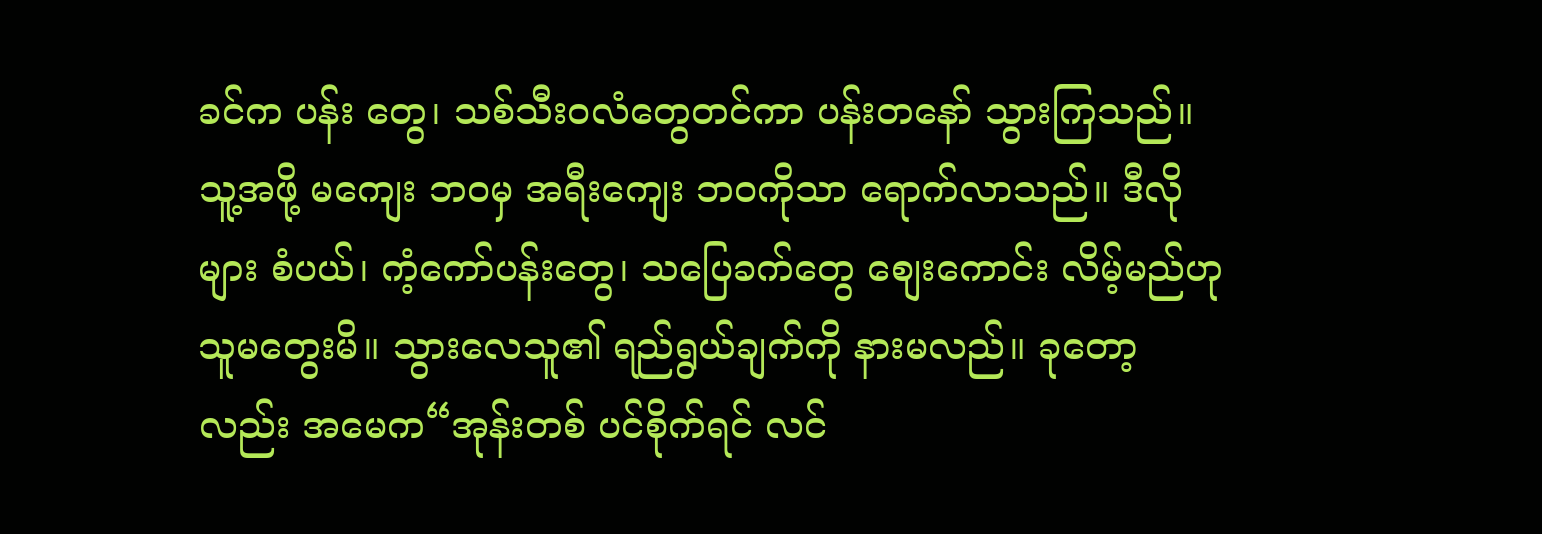ခင်က ပန်း တွေ၊ သစ်သီး၀လံတွေတင်ကာ ပန်းတနော် သွားကြသည်။ သူ့အဖို့ မကျေး ဘ၀မှ အရီးကျေး ဘ၀ကိုသာ ရောက်လာသည်။ ဒီလိုများ စံပယ်၊ ကံ့ကော်ပန်းတွေ၊ သပြေခက်တွေ စျေးကောင်း လိမ့်မည်ဟု သူမတွေးမိ။ သွားလေသူ၏ ရည်ရွယ်ချက်ကို နားမလည်။ ခုတော့လည်း အမေက“အုန်းတစ် ပင်စိုက်ရင် လင်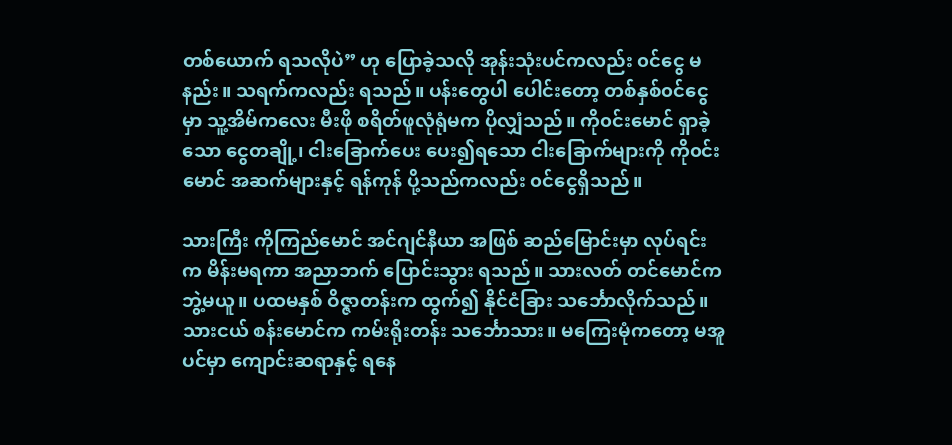တစ်ယောက် ရသလိုပဲ” ဟု ပြောခဲ့သလို အုန်းသုံးပင်ကလည်း ၀င်ငွေ မနည်း။ သရက်ကလည်း ရသည်။ ပန်းတွေပါ ပေါင်းတော့ တစ်နှစ်၀င်ငွေမှာ သူ့အိမ်ကလေး မီးဖို စရိတ်ဖူလုံရုံမက ပိုလျှံသည်။ ကို၀င်းမောင် ရှာခဲ့သော ငွေတချို့၊ ငါးခြောက်ပေး ပေး၍ရသော ငါးခြောက်များကို ကို၀င်းမောင် အဆက်များနှင့် ရန်ကုန် ပို့သည်ကလည်း ၀င်ငွေရှိသည်။

သားကြီး ကိုကြည်မောင် အင်ဂျင်နီယာ အဖြစ် ဆည်မြောင်းမှာ လုပ်ရင်းက မိန်းမရကာ အညာဘက် ပြောင်းသွား ရသည်။ သားလတ် တင်မောင်က ဘွဲ့မယူ။ ပထမနှစ် ဝိဇ္ဇာတန်းက ထွက်၍ နိုင်ငံခြား သင်္ဘောလိုက်သည်။ သားငယ် စန်းမောင်က ကမ်းရိုးတန်း သင်္ဘောသား။ မကြေးမုံကတော့ မအူပင်မှာ ကျောင်းဆရာနှင့် ရနေ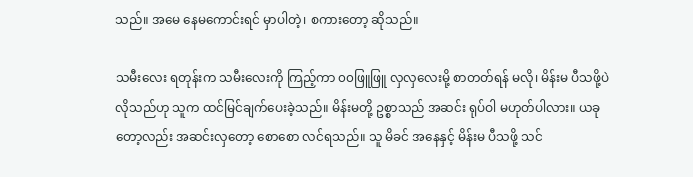သည်။ အမေ နေမကောင်းရင် မှာပါတဲ့၊ စကားတော့ ဆိုသည်။

သမီးလေး ရတုန်းက သမီးလေးကို ကြည့်ကာ ၀၀ဖြူဖြူ လှလှလေးမို့ စာတတ်ရန် မလို၊ မိန်းမ ပီသဖို့ပဲ လိုသည်ဟု သူက ထင်မြင်ချက်ပေးခဲ့သည်။ မိန်းမတို့ ဥစ္စာသည် အဆင်း ရုပ်ဝါ မဟုတ်ပါလား။ ယခုတော့လည်း အဆင်းလှတော့ စောစော လင်ရသည်။ သူ မိခင် အနေနှင့် မိန်းမ ပီသဖို့ သင်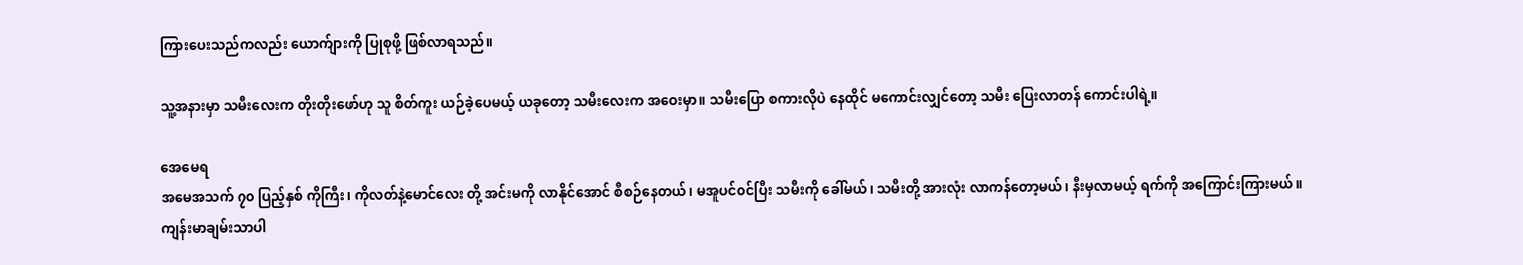ကြားပေးသည်ကလည်း ယောက်ျားကို ပြုစုဖို့ ဖြစ်လာရသည်။

သူ့အနားမှာ သမီးလေးက တိုးတိုးဖော်ဟု သူ စိတ်ကူး ယဉ်ခဲ့ပေမယ့် ယခုတော့ သမီးလေးက အဝေးမှာ။ သမီးပြော စကားလိုပဲ နေထိုင် မကောင်းလျှင်တော့ သမီး ပြေးလာတန် ကောင်းပါရဲ့။

အေမေရ
အမေအသက် ၇၀ ပြည့်နှစ် ကိုကြီး၊ ကိုလတ်နဲ့မောင်လေး တို့ အင်းမကို လာနိုင်အောင် စီစဉ်နေတယ်၊ မအူပင်၀င်ပြီး သမီးကို ခေါ်မယ်၊ သမီးတို့ အားလုံး လာကန်တော့မယ်၊ နီးမှလာမယ့် ရက်ကို အကြောင်းကြားမယ်။
ကျန်းမာချမ်းသာပါ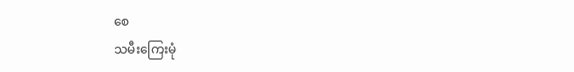စေ
သမီးကြေးမုံ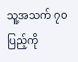သူ့အသက် ၇၀ ပြည့်ကို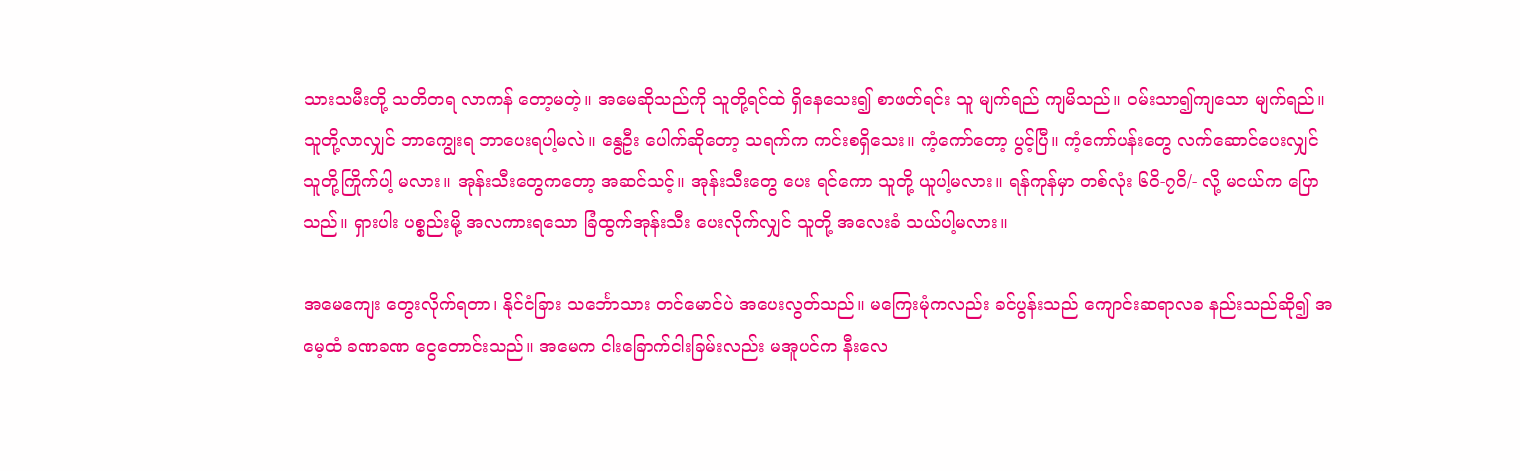သားသမီးတို့ သတိတရ လာကန် တော့မတဲ့။ အမေဆိုသည်ကို သူတို့ရင်ထဲ ရှိနေသေး၍ စာဖတ်ရင်း သူ မျက်ရည် ကျမိသည်။ ၀မ်းသာ၍ကျသော မျက်ရည်။ သူတို့လာလျှင် ဘာကျွေးရ ဘာပေးရပါ့မလဲ။ နွေဦး ပေါက်ဆိုတော့ သရက်က ကင်းစရှိသေး။ ကံ့ကော်တော့ ပွင့်ပြီ။ ကံ့ကော်ပန်းတွေ လက်ဆောင်ပေးလျှင် သူတို့ကြိုက်ပါ့ မလား။ အုန်းသီးတွေကတော့ အဆင်သင့်။ အုန်းသီးတွေ ပေး ရင်ကော သူတို့ ယူပါ့မလား။ ရန်ကုန်မှာ တစ်လုံး ၆၀ိ-၇၀ိ/- လို့ မငယ်က ပြောသည်။ ရှားပါး ပစ္စည်းမို့ အလကားရသော ခြံထွက်အုန်းသီး ပေးလိုက်လျှင် သူတို့ အလေးခံ သယ်ပါ့မလား။

အမေကျေး တွေးလိုက်ရတာ၊ နိုင်ငံခြား သင်္ဘောသား တင်မောင်ပဲ အပေးလွတ်သည်။ မကြေးမုံကလည်း ခင်ပွန်းသည် ကျောင်းဆရာလခ နည်းသည်ဆို၍ အမေ့ထံ ခဏခဏ ငွေတောင်းသည်။ အမေက ငါးခြောက်ငါးခြမ်းလည်း မအူပင်က နီးလေ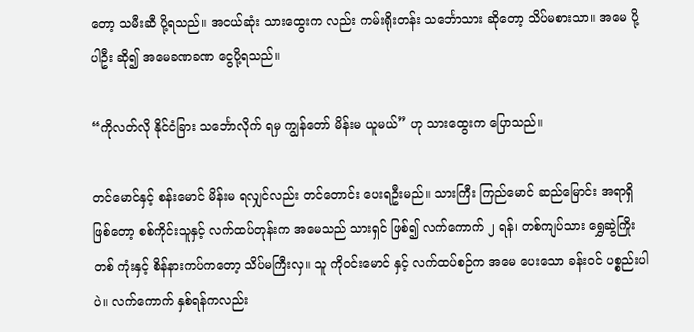တော့ သမီးဆီ ပို့ရသည်။ အငယ်ဆုံး သားထွေးက လည်း ကမ်းရိုးတန်း သင်္ဘောသား ဆိုတော့ သိပ်မစားသာ။ အမေ ပို့ပါဦး ဆို၍ အမေခဏခဏ ငွေပို့ရသည်။

“ကိုလတ်လို နိုင်ငံခြား သင်္ဘောလိုက် ရမှ ကျွန်တော် မိန်းမ ယူမယ်” ဟု သားထွေးက ပြောသည်။

တင်မောင်နှင့် စန်းမောင် မိန်းမ ရလျှင်လည်း တင်တောင်း ပေးရဦးမည်။ သားကြီး ကြည်မောင် ဆည်မြောင်း အရာရှိဖြစ်တော့ စစ်ကိုင်းသူနှင့် လက်ထပ်တုန်းက အမေသည် သားရှင် ဖြစ်၍ လက်ကောက် ၂ ရန်၊ တစ်ကျပ်သား ရွှေဆွဲကြိုးတစ် ကုံးနှင့် စိန်နားကပ်ကတော့ သိပ်မကြီးလှ။ သူ ကို၀င်းမောင် နှင့် လက်ထပ်စဉ်က အမေ ပေးသော ခန်း၀င် ပစ္စည်းပါပဲ။ လက်ကောက် နှစ်ရန်ကလည်း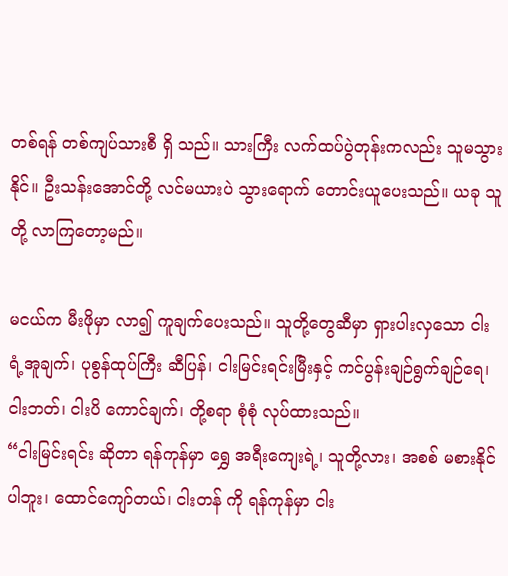တစ်ရန် တစ်ကျပ်သားစီ ရှိ သည်။ သားကြီး လက်ထပ်ပွဲတုန်းကလည်း သူမသွားနိုင်။ ဦးသန်းအောင်တို့ လင်မယားပဲ သွားရောက် တောင်းယူပေးသည်။ ယခု သူတို့ လာကြတော့မည်။

မငယ်က မီးဖိုမှာ လာ၍ ကူချက်ပေးသည်။ သူတို့တွေဆီမှာ ရှားပါးလှသော ငါးရံ့အူချက်၊ ပုစွန်ထုပ်ကြီး ဆီပြန်၊ ငါးမြင်းရင်းမြီးနှင့် ကင်ပွန်းချဉ်ရွက်ချဉ်ရေ၊ ငါးဘတ်၊ ငါးပိ ကောင်ချက်၊ တို့စရာ စုံစုံ လုပ်ထားသည်။
“ငါးမြင်းရင်း ဆိုတာ ရန်ကုန်မှာ ရွှေ အရီးကျေးရဲ့၊ သူတို့လား၊ အစစ် မစားနိုင်ပါဘူး၊ ထောင်ကျော်တယ်၊ ငါးတန် ကို ရန်ကုန်မှာ ငါး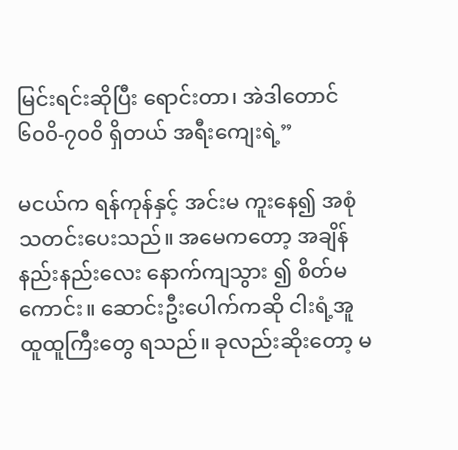မြင်းရင်းဆိုပြီး ရောင်းတာ၊ အဲဒါတောင် ၆၀၀ိ-၇၀၀ိ ရှိတယ် အရီးကျေးရဲ့”

မငယ်က ရန်ကုန်နှင့် အင်းမ ကူးနေ၍ အစုံသတင်းပေးသည်။ အမေကတော့ အချိန်နည်းနည်းလေး နောက်ကျသွား ၍ စိတ်မကောင်း။ ဆောင်းဦးပေါက်ကဆို ငါးရံ့အူထူထူကြီးတွေ ရသည်။ ခုလည်းဆိုးတော့ မ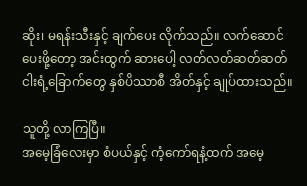ဆိုး၊ မရန်းသီးနှင့် ချက်ပေး လိုက်သည်။ လက်ဆောင် ပေးဖို့တော့ အင်းထွက် ဆားပေါ့ လတ်လတ်ဆတ်ဆတ် ငါးရံ့ခြောက်တွေ နှစ်ပိဿာစီ အိတ်နှင့် ချုပ်ထားသည်။

သူတို့ လာကြပြီ။
အမေ့ခြံလေးမှာ စံပယ်နှင့် ကံ့ကော်ရနံ့ထက် အမေ့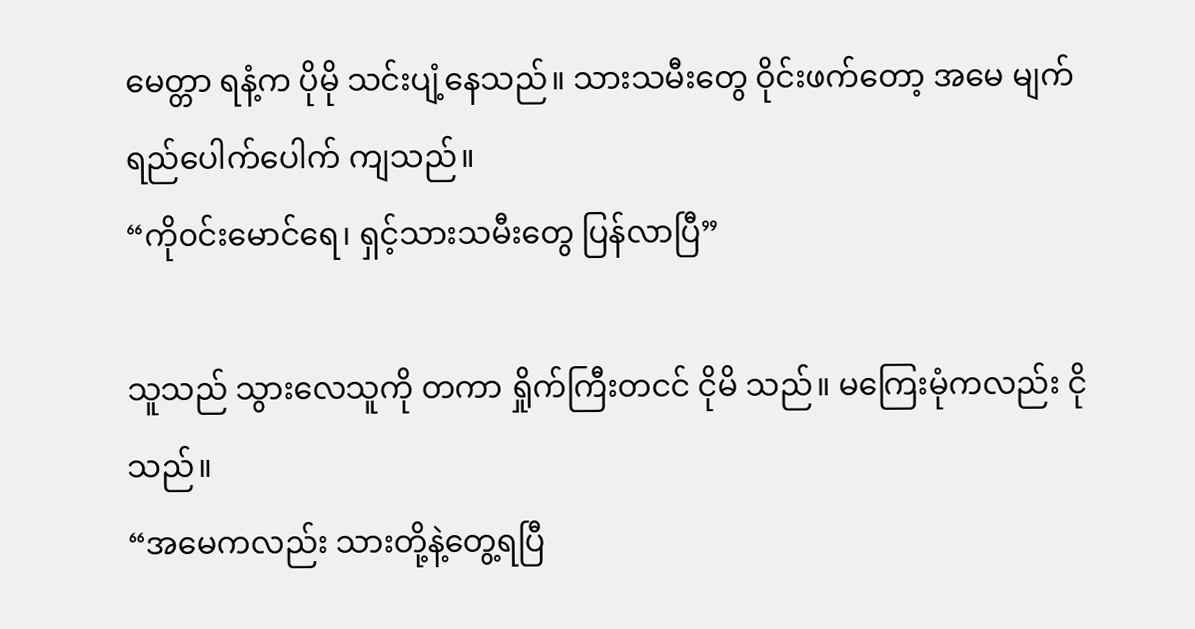မေတ္တာ ရနံ့က ပိုမို သင်းပျံ့နေသည်။ သားသမီးတွေ ဝိုင်းဖက်တော့ အမေ မျက်ရည်ပေါက်ပေါက် ကျသည်။
“ကို၀င်းမောင်ရေ၊ ရှင့်သားသမီးတွေ ပြန်လာပြီ”

သူသည် သွားလေသူကို တကာ ရှိုက်ကြီးတငင် ငိုမိ သည်။ မကြေးမုံကလည်း ငိုသည်။
“အမေကလည်း သားတို့နဲ့တွေ့ရပြီ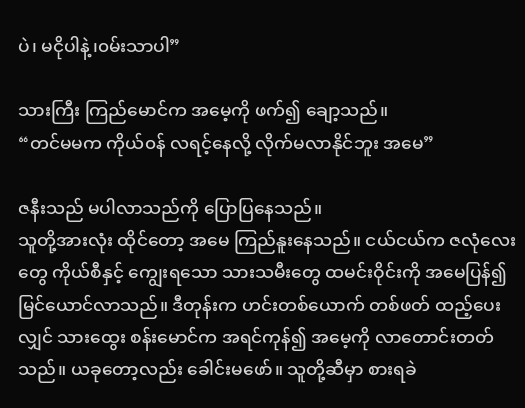ပဲ၊ မငိုပါနဲ့၊၀မ်းသာပါ”

သားကြီး ကြည်မောင်က အမေ့ကို ဖက်၍ ချော့သည်။
“တင်မမက ကိုယ်၀န် လရင့်နေလို့ လိုက်မလာနိုင်ဘူး အမေ”

ဇနီးသည် မပါလာသည်ကို ပြောပြနေသည်။
သူတို့အားလုံး ထိုင်တော့ အမေ ကြည်နူးနေသည်။ ငယ်ငယ်က ဇလုံလေးတွေ ကိုယ်စီနှင့် ကျွေးရသော သားသမီးတွေ ထမင်းဝိုင်းကို အမေပြန်၍ မြင်ယောင်လာသည်။ ဒီတုန်းက ဟင်းတစ်ယောက် တစ်ဖတ် ထည့်ပေးလျှင် သားထွေး စန်းမောင်က အရင်ကုန်၍ အမေ့ကို လာတောင်းတတ်သည်။ ယခုတော့လည်း ခေါင်းမဖော်။ သူတို့ဆီမှာ စားရခဲ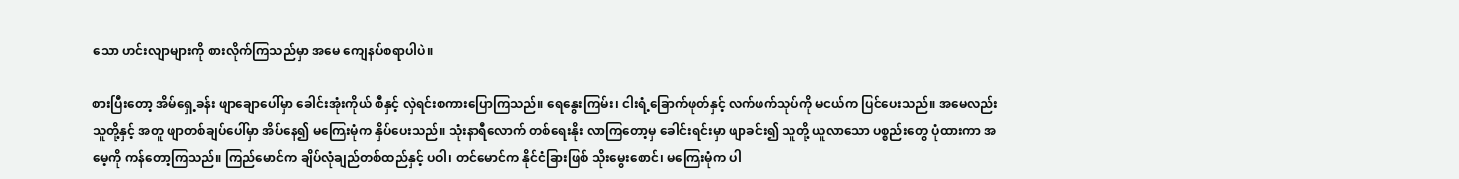သော ဟင်းလျာများကို စားလိုက်ကြသည်မှာ အမေ ကျေနပ်စရာပါပဲ။

စားပြီးတော့ အိမ်ရှေ့ခန်း ဖျာချောပေါ်မှာ ခေါင်းအုံးကိုယ် စီနှင့် လှဲရင်းစကားပြောကြသည်။ ရေနွေးကြမ်း၊ ငါးရံ့ခြောက်ဖုတ်နှင့် လက်ဖက်သုပ်ကို မငယ်က ပြင်ပေးသည်။ အမေလည်း သူတို့နှင့် အတူ ဖျာတစ်ချပ်ပေါ်မှာ အိပ်နေ၍ မကြေးမုံက နှိပ်ပေးသည်။ သုံးနာရီလောက် တစ်ရေးနိုး လာကြတော့မှ ခေါင်းရင်းမှာ ဖျာခင်း၍ သူတို့ ယူလာသော ပစ္စည်းတွေ ပုံထားကာ အမေ့ကို ကန်တော့ကြသည်။ ကြည်မောင်က ချိပ်လုံချည်တစ်ထည်နှင့် ပဝါ၊ တင်မောင်က နိုင်ငံခြားဖြစ် သိုးမွေးစောင်၊ မကြေးမုံက ပါ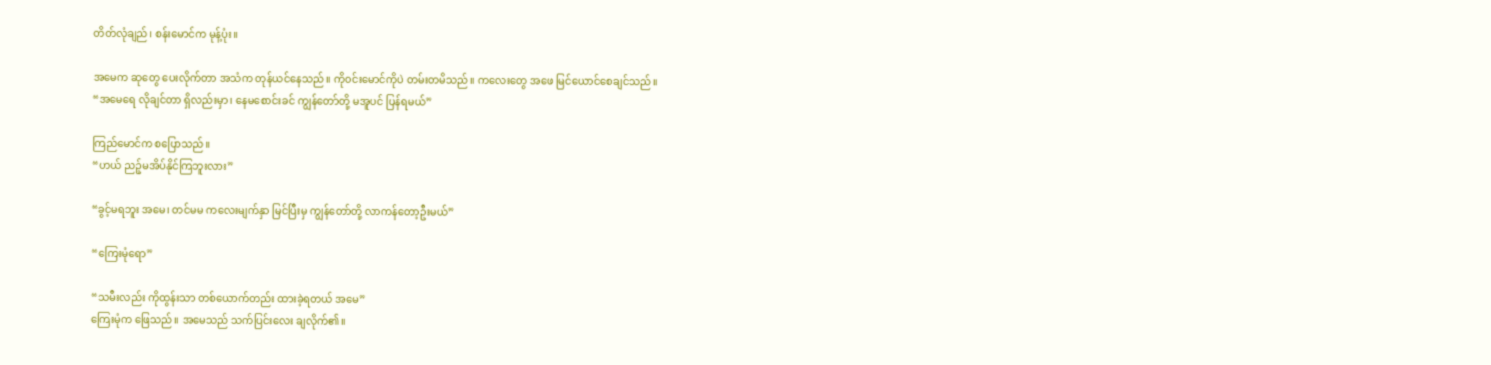တိတ်လုံချည်၊ စန်းမောင်က မုန့်ပုံး။

အမေက ဆုတွေ ပေးလိုက်တာ အသံက တုန်ယင်နေသည်။ ကို၀င်းမောင်ကိုပဲ တမ်းတမိသည်။ ကလေးတွေ အဖေ မြင်ယောင်စေချင်သည်။
“အမေရေ လိုချင်တာ ရှိလည်းမှာ၊ နေမစောင်းခင် ကျွန်တော်တို့ မအူပင် ပြန်ရမယ်”

ကြည်မောင်က စပြောသည်။
“ဟယ် ညဉ့်မအိပ်နိုင်ကြဘူးလား”

“ခွင့်မရဘူး အမေ၊ တင်မမ ကလေးမျက်နှာ မြင်ပြီးမှ ကျွန်တော်တို့ လာကန်တော့ဦးမယ်”

“ကြေးမုံရော”

“သမီးလည်း ကိုထွန်းသာ တစ်ယောက်တည်း ထားခဲ့ရတယ် အမေ”
ကြေးမုံက ဖြေသည်။ အမေသည် သက်ပြင်းလေး ချလိုက်၏။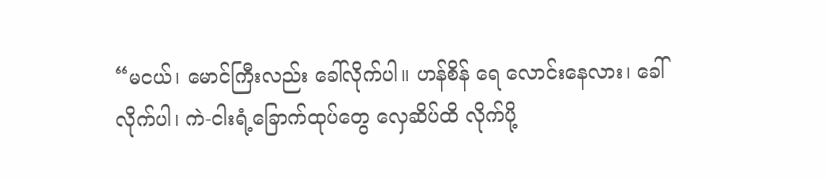“မငယ်၊ မောင်ကြီးလည်း ခေါ်လိုက်ပါ။ ဟန်စိန် ရေ လောင်းနေလား၊ ခေါ်လိုက်ပါ၊ ကဲ-ငါးရံ့ခြောက်ထုပ်တွေ လှေဆိပ်ထိ လိုက်ပို့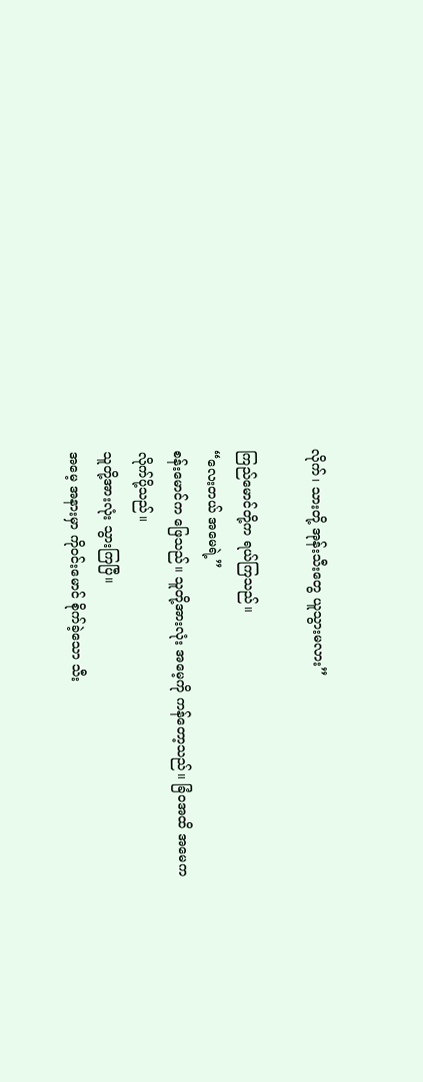လိုက်၊ သားတို့ အုန်းသီးတွေ ယူသွားမလား”

ကြည်မောင်တို့က ရယ်ကြသည်။
“လေးတယ် အမေရဲ့”
စန်းမောင်က ဖြေသည်။ သူတို့အားလုံး အမေ့ကို ကန်တော့သည်။ ခြံ၀အထိ အမေက လိုက်ပို့သည်။
သူတို့အားလုံး သွားကြပြီ။
အမေ့ အနားမှာ ကို၀င်းမောင် စိုက်ခဲ့သော သီး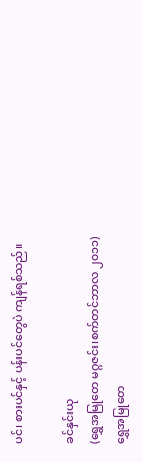ပင်၊ စားပင်နှင့် ပန်းပင်တွေပဲ ကျန်ရစ်သည်။

ခင်နှင်းယု
(ရွှေအမြုတေ မဂ္ဂဇင်း၊စက်တင်ဘာလ ၂၀၁၁)
ရွှေအမြုတေ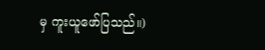မှ ကူးယူဖော်ပြသည်။)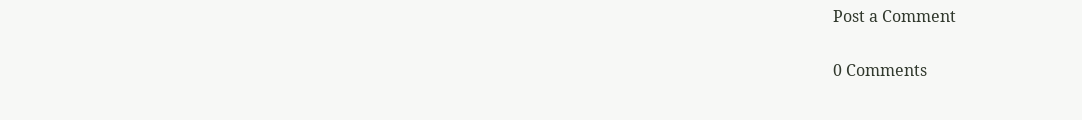Post a Comment

0 Comments